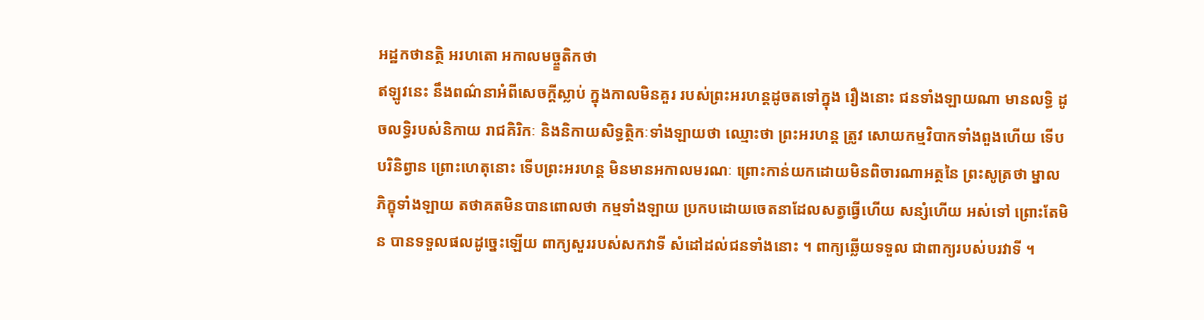អដ្ឋកថានត្ថិ អរហតោ អកាលមច្ច្ខតិកថា
ឥឡូវនេះ នឹងពណ៌នាអំពីសេចក្តីស្លាប់ ក្នុងកាលមិនគួរ របស់ព្រះអរហន្តដូចតទៅក្នុង រឿងនោះ ជនទាំងឡាយណា មានលទ្ធិ ដូចលទ្ធិរបស់និកាយ រាជគិរិកៈ និងនិកាយសិទ្ធត្ថិកៈទាំងឡាយថា ឈ្មោះថា ព្រះអរហន្ត ត្រូវ សោយកម្មវិបាកទាំងពួងហើយ ទើបបរិនិព្វាន ព្រោះហេតុនោះ ទើបព្រះអរហន្ត មិនមានអកាលមរណៈ ព្រោះកាន់យកដោយមិនពិចារណាអត្ថនៃ ព្រះសូត្រថា ម្នាលភិក្ខុទាំងឡាយ តថាគតមិនបានពោលថា កម្មទាំងឡាយ ប្រកបដោយចេតនាដែលសត្វធ្វើហើយ សន្សំហើយ អស់ទៅ ព្រោះតែមិន បានទទួលផលដូច្នេះឡើយ ពាក្យសួររបស់សកវាទី សំដៅដល់ជនទាំងនោះ ។ ពាក្យឆ្លើយទទួល ជាពាក្យរបស់បរវាទី ។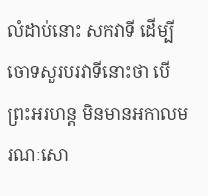លំដាប់នោះ សកវាទី ដើម្បីចោទសួរបរវាទីនោះថា បើព្រះអរហន្ត មិនមានអកាលមរណៈសោ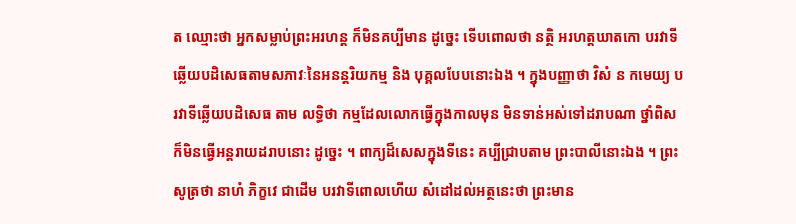ត ឈ្មោះថា អ្នកសម្លាប់ព្រះអរហន្ត ក៏មិនគប្បីមាន ដូច្នេះ ទើបពោលថា នត្ថិ អរហត្តឃាតកោ បរវាទីឆ្លើយបដិសេធតាមសភាវៈនៃអនន្តរិយកម្ម និង បុគ្គលបែបនោះឯង ។ ក្នុងបញ្ញាថា វិសំ ន កមេយ្យ បរវាទីឆ្លើយបដិសេធ តាម លទ្ធិថា កម្មដែលលោកធ្វើក្នុងកាលមុន មិនទាន់អស់ទៅដរាបណា ថ្នាំពិស ក៏មិនធ្វើអន្តរាយដរាបនោះ ដូច្នេះ ។ ពាក្យដ៏សេសក្នុងទីនេះ គប្បីជ្រាបតាម ព្រះបាលីនោះឯង ។ ព្រះសូត្រថា នាហំ ភិក្ខវេ ជាដើម បរវាទីពោលហើយ សំដៅដល់អត្ថនេះថា ព្រះមាន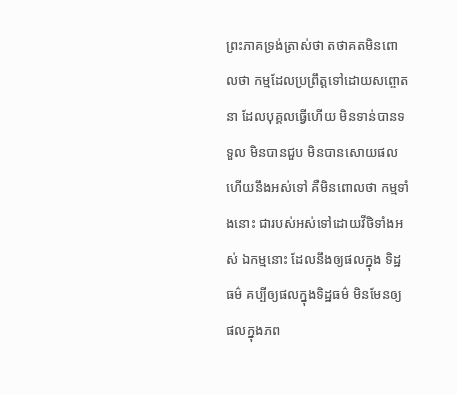ព្រះភាគទ្រង់ត្រាស់ថា តថាគតមិនពោលថា កម្មដែលប្រព្រឹត្តទៅដោយសព្ចោតនា ដែលបុគ្គលធ្វើហើយ មិនទាន់បានទទួល មិនបានជួប មិនបានសោយផលហើយនឹងអស់ទៅ គឺមិនពោលថា កម្មទាំងនោះ ជារបស់អស់ទៅដោយវីថិទាំងអស់ ឯកម្មនោះ ដែលនឹងឲ្យផលក្នុង ទិដ្ឋធម៌ គប្បីឲ្យផលក្នុងទិដ្ឋធម៌ មិនមែនឲ្យផលក្នុងភព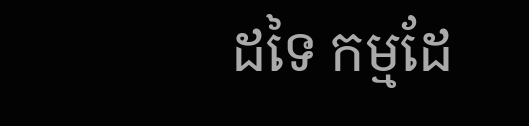ដទៃ កម្មដែ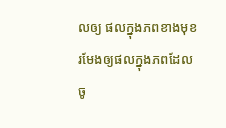លឲ្យ ផលក្នុងភពខាងមុខ រមែងឲ្យផលក្នុងភពដែលចូ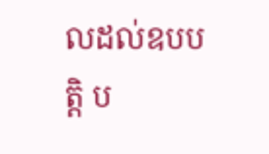លដល់ឧបបត្តិ ប